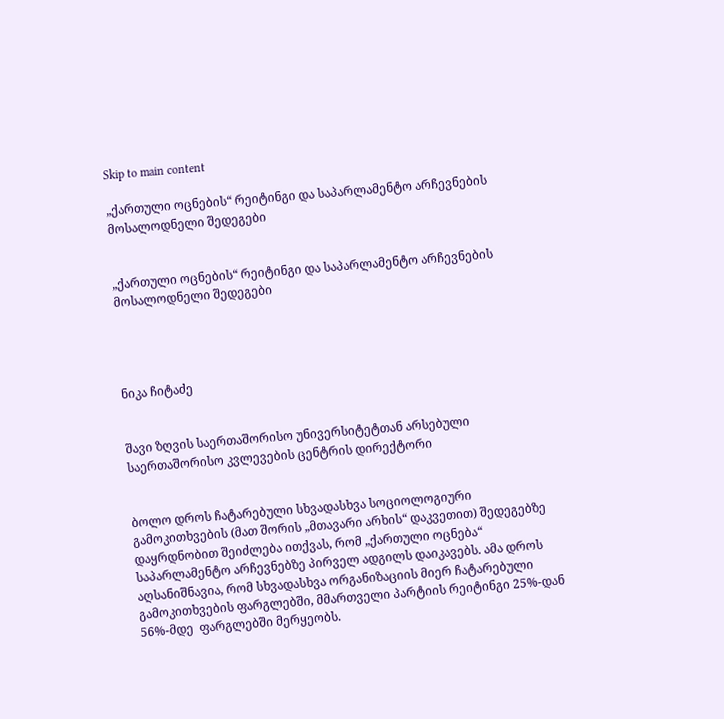Skip to main content

„ქართული ოცნების“ რეიტინგი და საპარლამენტო არჩევნების მოსალოდნელი შედეგები


„ქართული ოცნების“ რეიტინგი და საპარლამენტო არჩევნების მოსალოდნელი შედეგები




ნიკა ჩიტაძე


შავი ზღვის საერთაშორისო უნივერსიტეტთან არსებული საერთაშორისო კვლევების ცენტრის დირექტორი


ბოლო დროს ჩატარებული სხვადასხვა სოციოლოგიური გამოკითხვების (მათ შორის „მთავარი არხის“ დაკვეთით) შედეგებზე დაყრდნობით შეიძლება ითქვას, რომ „ქართული ოცნება“ საპარლამენტო არჩევნებზე პირველ ადგილს დაიკავებს. ამა დროს აღსანიშნავია, რომ სხვადასხვა ორგანიზაციის მიერ ჩატარებული გამოკითხვების ფარგლებში, მმართველი პარტიის რეიტინგი 25%-დან 56%-მდე  ფარგლებში მერყეობს.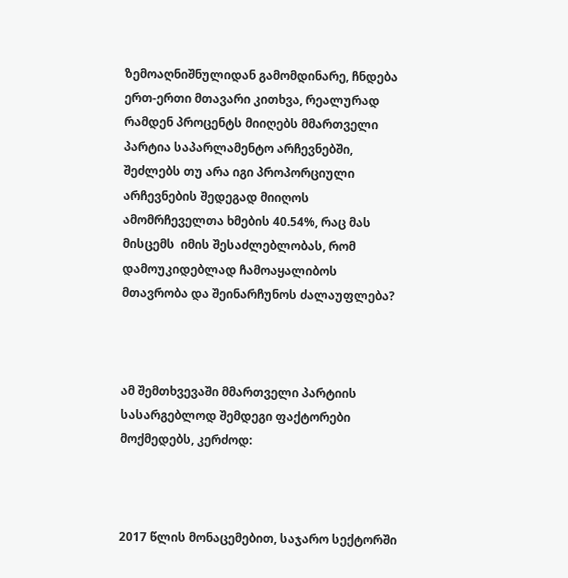ზემოაღნიშნულიდან გამომდინარე, ჩნდება ერთ-ერთი მთავარი კითხვა, რეალურად რამდენ პროცენტს მიიღებს მმართველი პარტია საპარლამენტო არჩევნებში, შეძლებს თუ არა იგი პროპორციული არჩევნების შედეგად მიიღოს ამომრჩეველთა ხმების 40.54%, რაც მას მისცემს  იმის შესაძლებლობას, რომ დამოუკიდებლად ჩამოაყალიბოს მთავრობა და შეინარჩუნოს ძალაუფლება?



ამ შემთხვევაში მმართველი პარტიის სასარგებლოდ შემდეგი ფაქტორები მოქმედებს, კერძოდ:



2017 წლის მონაცემებით, საჯარო სექტორში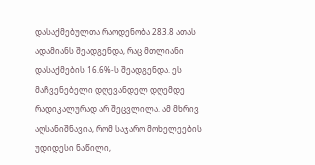დასაქმებულთა რაოდენობა 283.8 ათას ადამიანს შეადგენდა, რაც მთლიანი დასაქმების 16.6%-ს შეადგენდა. ეს მაჩვენებელი დღევანდელ დღემდე რადიკალურად არ შეცვლილა. ამ მხრივ აღსანიშნავია, რომ საჯარო მოხელეების უდიდესი ნაწილი,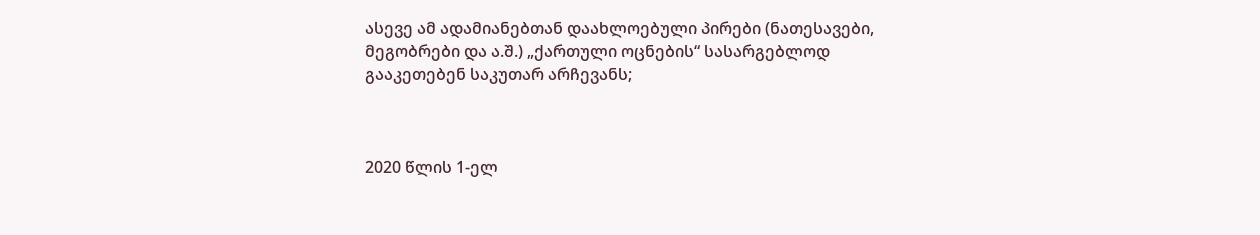ასევე ამ ადამიანებთან დაახლოებული პირები (ნათესავები, მეგობრები და ა.შ.) „ქართული ოცნების“ სასარგებლოდ გააკეთებენ საკუთარ არჩევანს;



2020 წლის 1-ელ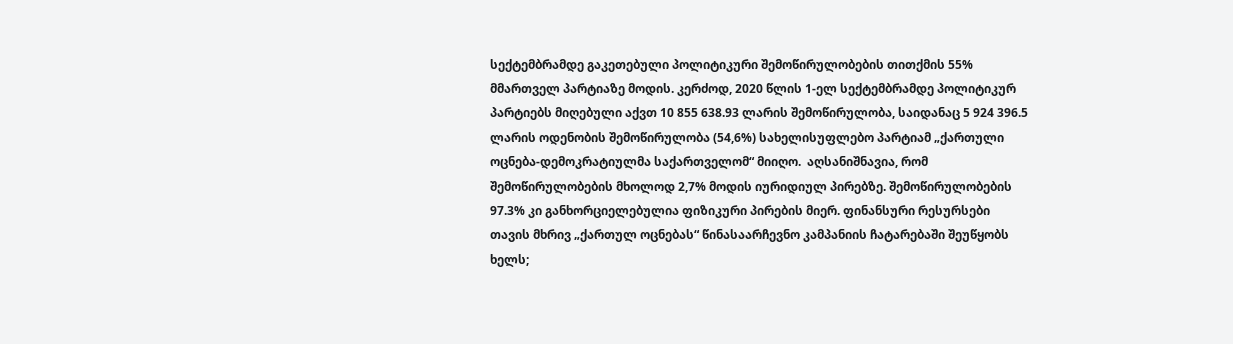სექტემბრამდე გაკეთებული პოლიტიკური შემოწირულობების თითქმის 55% მმართველ პარტიაზე მოდის. კერძოდ, 2020 წლის 1-ელ სექტემბრამდე პოლიტიკურ პარტიებს მიღებული აქვთ 10 855 638.93 ლარის შემოწირულობა, საიდანაც 5 924 396.5 ლარის ოდენობის შემოწირულობა (54,6%) სახელისუფლებო პარტიამ „ქართული ოცნება-დემოკრატიულმა საქართველომ“ მიიღო.  აღსანიშნავია, რომ შემოწირულობების მხოლოდ 2,7% მოდის იურიდიულ პირებზე. შემოწირულობების 97.3% კი განხორციელებულია ფიზიკური პირების მიერ. ფინანსური რესურსები თავის მხრივ „ქართულ ოცნებას“ წინასაარჩევნო კამპანიის ჩატარებაში შეუწყობს ხელს;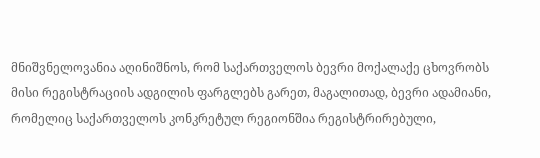მნიშვნელოვანია აღინიშნოს, რომ საქართველოს ბევრი მოქალაქე ცხოვრობს მისი რეგისტრაციის ადგილის ფარგლებს გარეთ, მაგალითად, ბევრი ადამიანი, რომელიც საქართველოს კონკრეტულ რეგიონშია რეგისტრირებული,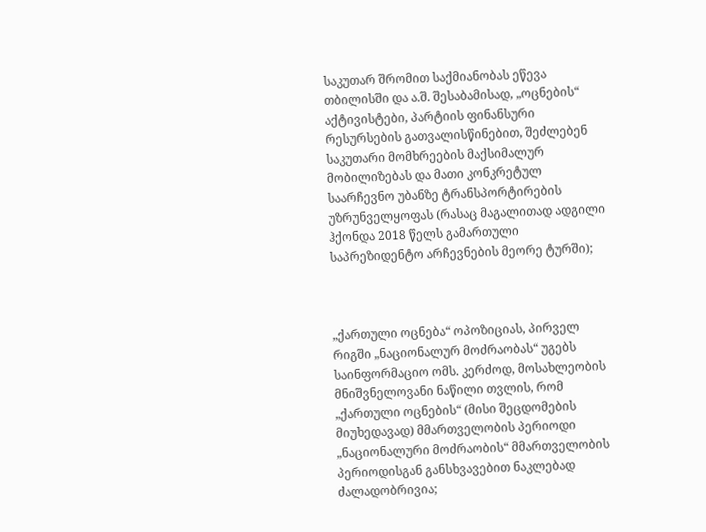საკუთარ შრომით საქმიანობას ეწევა თბილისში და ა.შ. შესაბამისად, „ოცნების“ აქტივისტები, პარტიის ფინანსური რესურსების გათვალისწინებით, შეძლებენ საკუთარი მომხრეების მაქსიმალურ მობილიზებას და მათი კონკრეტულ საარჩევნო უბანზე ტრანსპორტირების უზრუნველყოფას (რასაც მაგალითად ადგილი ჰქონდა 2018 წელს გამართული საპრეზიდენტო არჩევნების მეორე ტურში);



„ქართული ოცნება“ ოპოზიციას, პირველ რიგში „ნაციონალურ მოძრაობას“ უგებს საინფორმაციო ომს. კერძოდ, მოსახლეობის მნიშვნელოვანი ნაწილი თვლის, რომ „ქართული ოცნების“ (მისი შეცდომების მიუხედავად) მმართველობის პერიოდი „ნაციონალური მოძრაობის“ მმართველობის პერიოდისგან განსხვავებით ნაკლებად ძალადობრივია;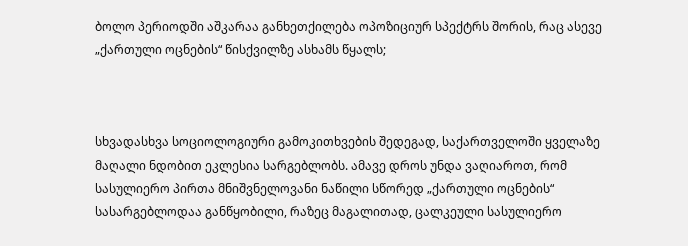ბოლო პერიოდში აშკარაა განხეთქილება ოპოზიციურ სპექტრს შორის, რაც ასევე „ქართული ოცნების“ წისქვილზე ასხამს წყალს;



სხვადასხვა სოციოლოგიური გამოკითხვების შედეგად, საქართველოში ყველაზე მაღალი ნდობით ეკლესია სარგებლობს. ამავე დროს უნდა ვაღიაროთ, რომ სასულიერო პირთა მნიშვნელოვანი ნაწილი სწორედ „ქართული ოცნების“ სასარგებლოდაა განწყობილი, რაზეც მაგალითად, ცალკეული სასულიერო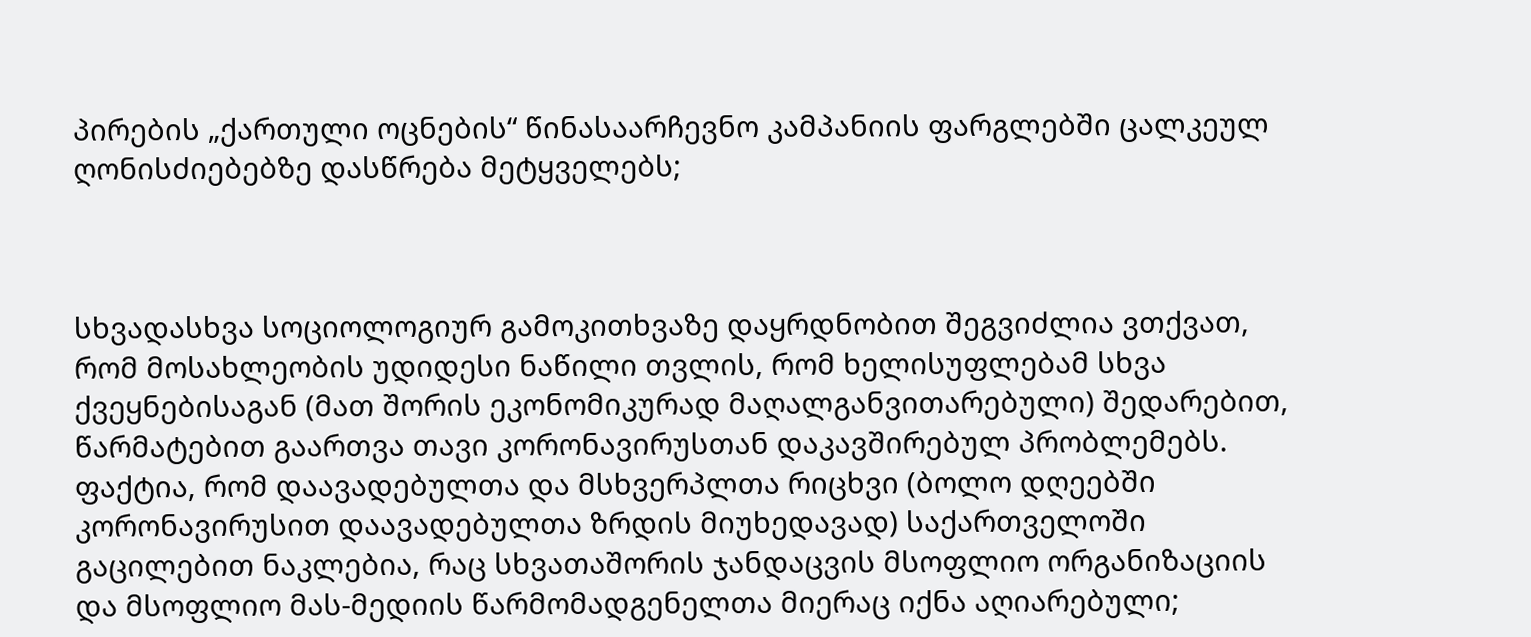პირების „ქართული ოცნების“ წინასაარჩევნო კამპანიის ფარგლებში ცალკეულ ღონისძიებებზე დასწრება მეტყველებს;



სხვადასხვა სოციოლოგიურ გამოკითხვაზე დაყრდნობით შეგვიძლია ვთქვათ, რომ მოსახლეობის უდიდესი ნაწილი თვლის, რომ ხელისუფლებამ სხვა ქვეყნებისაგან (მათ შორის ეკონომიკურად მაღალგანვითარებული) შედარებით, წარმატებით გაართვა თავი კორონავირუსთან დაკავშირებულ პრობლემებს. ფაქტია, რომ დაავადებულთა და მსხვერპლთა რიცხვი (ბოლო დღეებში კორონავირუსით დაავადებულთა ზრდის მიუხედავად) საქართველოში გაცილებით ნაკლებია, რაც სხვათაშორის ჯანდაცვის მსოფლიო ორგანიზაციის და მსოფლიო მას-მედიის წარმომადგენელთა მიერაც იქნა აღიარებული;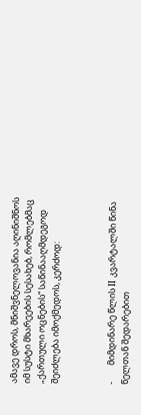ამავე დროს, მნიშვნელოვანია აღინიშნოს იმ სუსტი მხარეების სესახებ, რომლებმაც  „ქართული ოცნების“ საწინააღმდეგოდ შეიძლება იმოქმედოს, კერძოდ:



-        მიმდინარე წლის II კვარტალში წინა წელთან შედარებით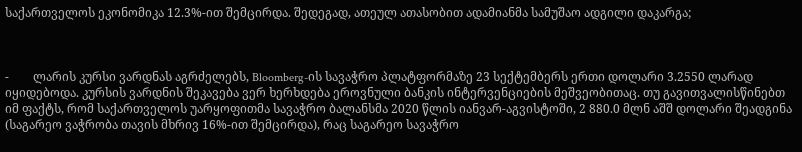საქართველოს ეკონომიკა 12.3%-ით შემცირდა. შედეგად, ათეულ ათასობით ადამიანმა სამუშაო ადგილი დაკარგა;



-        ლარის კურსი ვარდნას აგრძელებს, Bloomberg-ის სავაჭრო პლატფორმაზე 23 სექტემბერს ერთი დოლარი 3.2550 ლარად იყიდებოდა. კურსის ვარდნის შეკავება ვერ ხერხდება ეროვნული ბანკის ინტერვენციების მეშვეობითაც. თუ გავითვალისწინებთ იმ ფაქტს, რომ საქართველოს უარყოფითმა სავაჭრო ბალანსმა 2020 წლის იანვარ-აგვისტოში, 2 880.0 მლნ აშშ დოლარი შეადგინა (საგარეო ვაჭრობა თავის მხრივ 16%-ით შემცირდა), რაც საგარეო სავაჭრო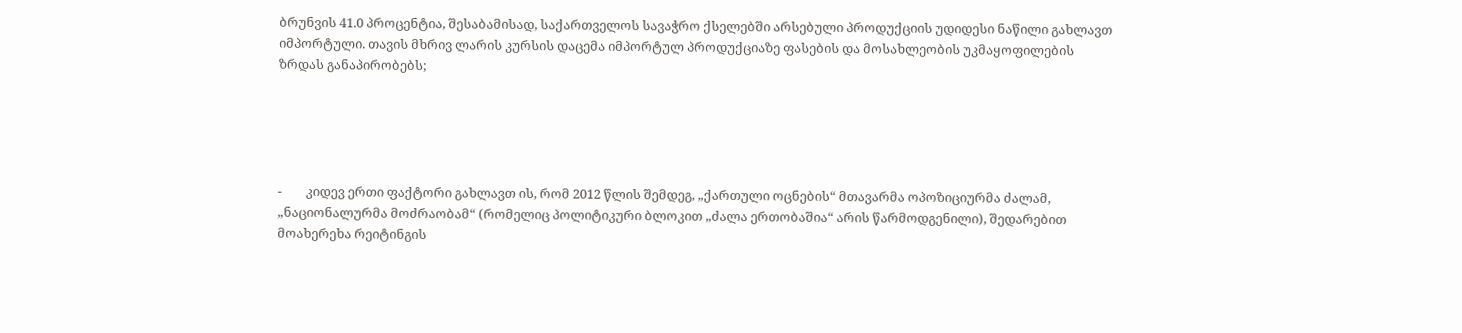ბრუნვის 41.0 პროცენტია, შესაბამისად, საქართველოს სავაჭრო ქსელებში არსებული პროდუქციის უდიდესი ნაწილი გახლავთ იმპორტული. თავის მხრივ ლარის კურსის დაცემა იმპორტულ პროდუქციაზე ფასების და მოსახლეობის უკმაყოფილების ზრდას განაპირობებს;





-        კიდევ ერთი ფაქტორი გახლავთ ის, რომ 2012 წლის შემდეგ, „ქართული ოცნების“ მთავარმა ოპოზიციურმა ძალამ, „ნაციონალურმა მოძრაობამ“ (რომელიც პოლიტიკური ბლოკით „ძალა ერთობაშია“ არის წარმოდგენილი), შედარებით მოახერეხა რეიტინგის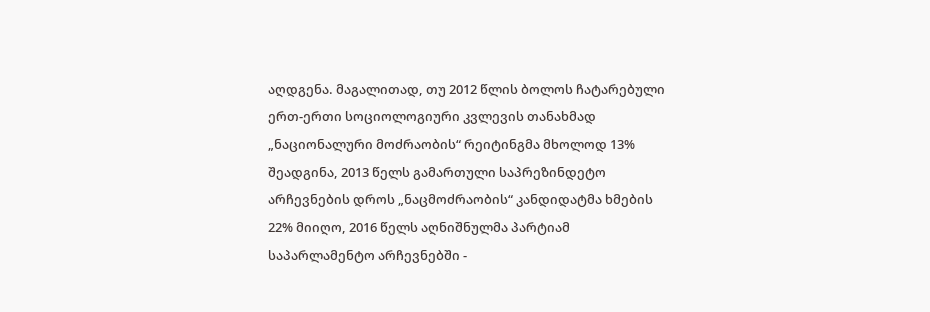აღდგენა. მაგალითად, თუ 2012 წლის ბოლოს ჩატარებული ერთ-ერთი სოციოლოგიური კვლევის თანახმად „ნაციონალური მოძრაობის“ რეიტინგმა მხოლოდ 13% შეადგინა, 2013 წელს გამართული საპრეზინდეტო არჩევნების დროს „ნაცმოძრაობის“ კანდიდატმა ხმების 22% მიიღო, 2016 წელს აღნიშნულმა პარტიამ საპარლამენტო არჩევნებში -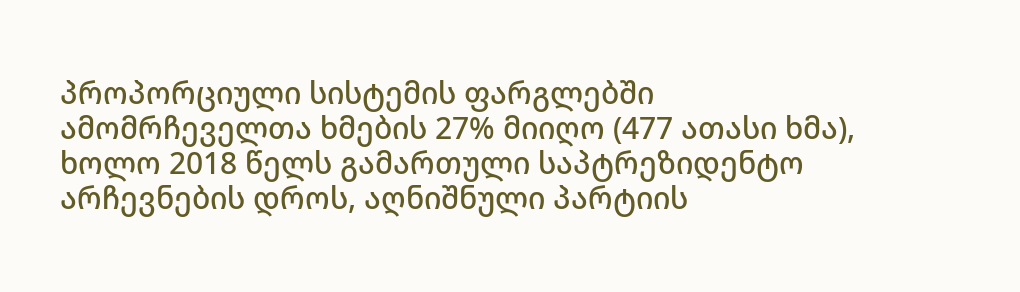პროპორციული სისტემის ფარგლებში ამომრჩეველთა ხმების 27% მიიღო (477 ათასი ხმა), ხოლო 2018 წელს გამართული საპტრეზიდენტო არჩევნების დროს, აღნიშნული პარტიის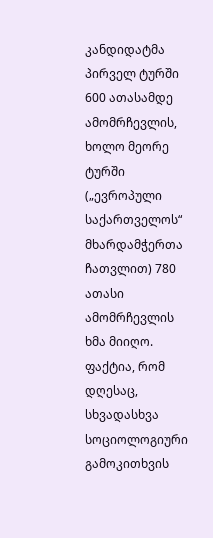კანდიდატმა პირველ ტურში 600 ათასამდე ამომრჩევლის, ხოლო მეორე ტურში („ევროპული საქართველოს“ მხარდამჭერთა ჩათვლით) 780 ათასი ამომრჩევლის ხმა მიიღო. ფაქტია, რომ დღესაც, სხვადასხვა სოციოლოგიური გამოკითხვის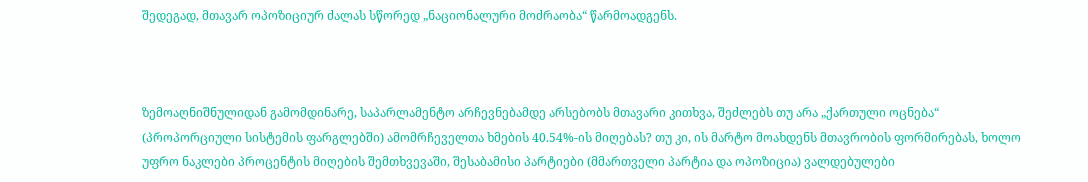შედეგად, მთავარ ოპოზიციურ ძალას სწორედ „ნაციონალური მოძრაობა“ წარმოადგენს.



ზემოაღნიშნულიდან გამომდინარე, საპარლამენტო არჩევნებამდე არსებობს მთავარი კითხვა, შეძლებს თუ არა „ქართული ოცნება“ (პროპორციული სისტემის ფარგლებში) ამომრჩეველთა ხმების 40.54%-ის მიღებას? თუ კი, ის მარტო მოახდენს მთავრობის ფორმირებას, ხოლო უფრო ნაკლები პროცენტის მიღების შემთხვევაში, შესაბამისი პარტიები (მმართველი პარტია და ოპოზიცია) ვალდებულები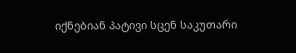იქნებიან პატივი სცენ საკუთარი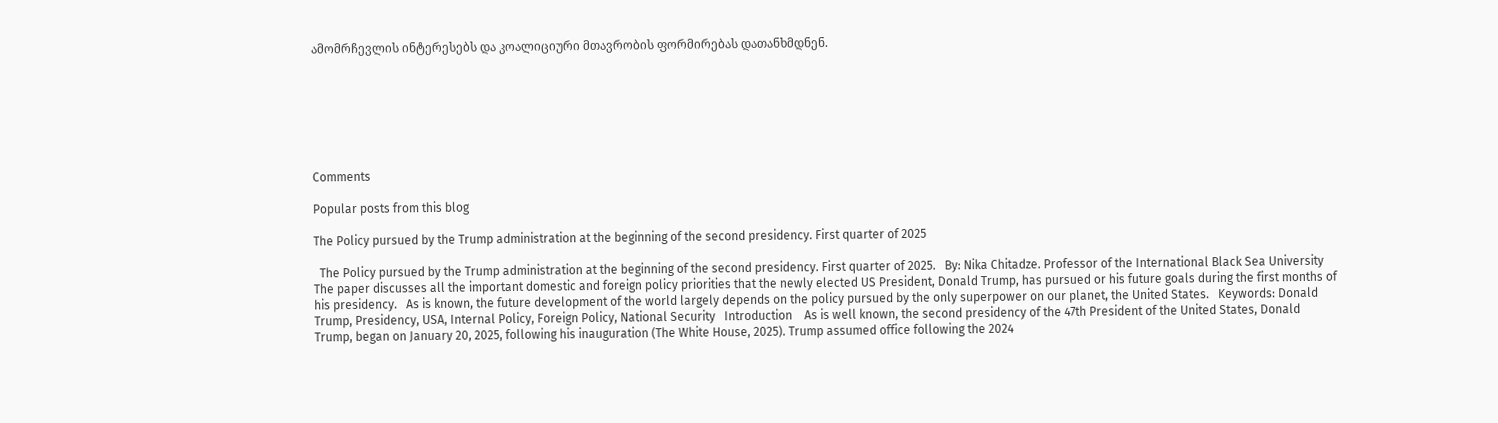ამომრჩევლის ინტერესებს და კოალიციური მთავრობის ფორმირებას დათანხმდნენ.







Comments

Popular posts from this blog

The Policy pursued by the Trump administration at the beginning of the second presidency. First quarter of 2025

  The Policy pursued by the Trump administration at the beginning of the second presidency. First quarter of 2025.   By: Nika Chitadze. Professor of the International Black Sea University The paper discusses all the important domestic and foreign policy priorities that the newly elected US President, Donald Trump, has pursued or his future goals during the first months of his presidency.   As is known, the future development of the world largely depends on the policy pursued by the only superpower on our planet, the United States.   Keywords: Donald Trump, Presidency, USA, Internal Policy, Foreign Policy, National Security   Introduction    As is well known, the second presidency of the 47th President of the United States, Donald Trump, began on January 20, 2025, following his inauguration (The White House, 2025). Trump assumed office following the 2024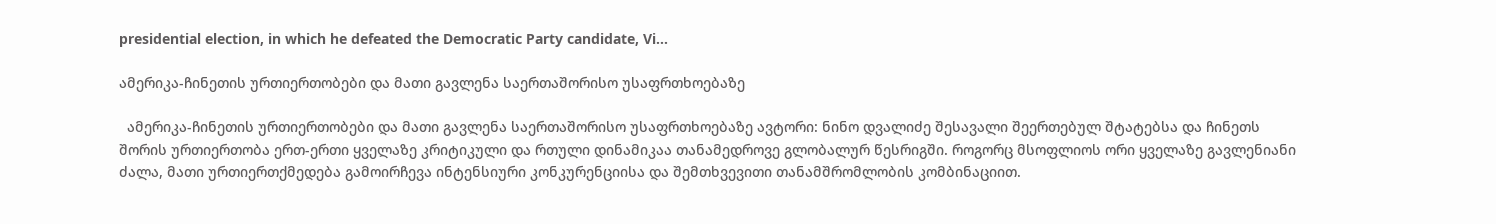presidential election, in which he defeated the Democratic Party candidate, Vi...

ამერიკა-ჩინეთის ურთიერთობები და მათი გავლენა საერთაშორისო უსაფრთხოებაზე

  ამერიკა-ჩინეთის ურთიერთობები და მათი გავლენა საერთაშორისო უსაფრთხოებაზე ავტორი: ნინო დვალიძე შესავალი შეერთებულ შტატებსა და ჩინეთს შორის ურთიერთობა ერთ-ერთი ყველაზე კრიტიკული და რთული დინამიკაა თანამედროვე გლობალურ წესრიგში. როგორც მსოფლიოს ორი ყველაზე გავლენიანი ძალა, მათი ურთიერთქმედება გამოირჩევა ინტენსიური კონკურენციისა და შემთხვევითი თანამშრომლობის კომბინაციით.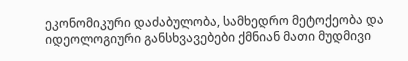ეკონომიკური დაძაბულობა, სამხედრო მეტოქეობა და იდეოლოგიური განსხვავებები ქმნიან მათი მუდმივი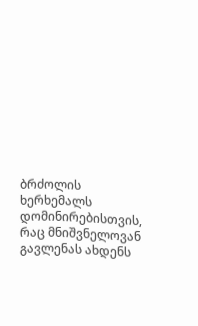ბრძოლის ხერხემალს დომინირებისთვის, რაც მნიშვნელოვან გავლენას ახდენს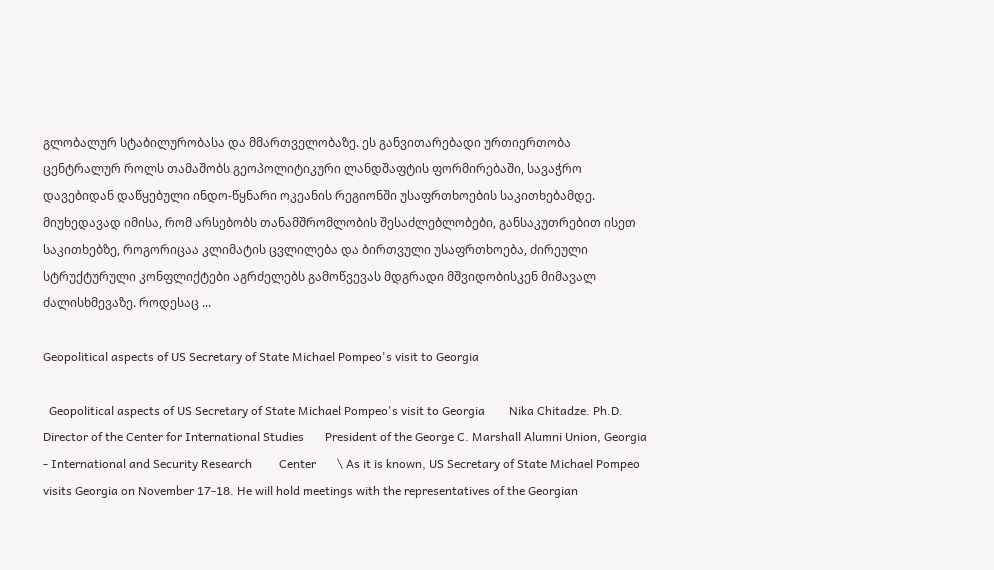გლობალურ სტაბილურობასა და მმართველობაზე. ეს განვითარებადი ურთიერთობა ცენტრალურ როლს თამაშობს გეოპოლიტიკური ლანდშაფტის ფორმირებაში, სავაჭრო დავებიდან დაწყებული ინდო-წყნარი ოკეანის რეგიონში უსაფრთხოების საკითხებამდე. მიუხედავად იმისა, რომ არსებობს თანამშრომლობის შესაძლებლობები, განსაკუთრებით ისეთ საკითხებზე, როგორიცაა კლიმატის ცვლილება და ბირთვული უსაფრთხოება, ძირეული სტრუქტურული კონფლიქტები აგრძელებს გამოწვევას მდგრადი მშვიდობისკენ მიმავალ ძალისხმევაზე. როდესაც ...

Geopolitical aspects of US Secretary of State Michael Pompeo's visit to Georgia

  Geopolitical aspects of US Secretary of State Michael Pompeo's visit to Georgia        Nika Chitadze. Ph.D.       Director of the Center for International Studies       President of the George C. Marshall Alumni Union, Georgia - International and Security Research         Center       \ As it is known, US Secretary of State Michael Pompeo visits Georgia on November 17-18. He will hold meetings with the representatives of the Georgian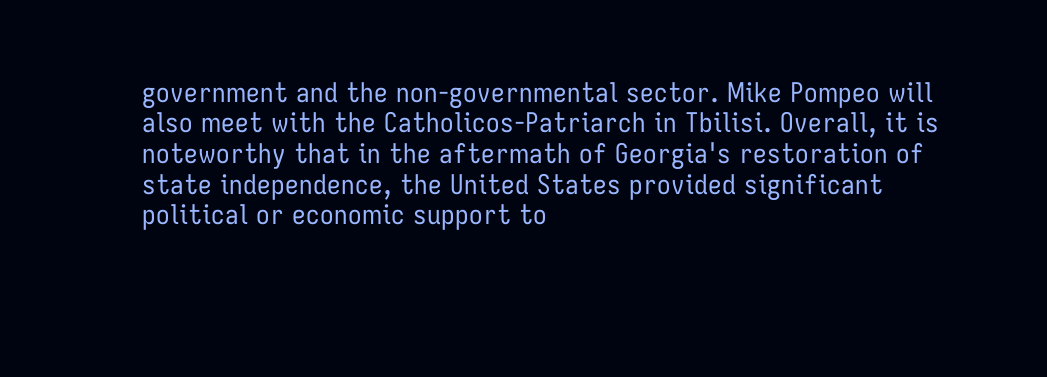government and the non-governmental sector. Mike Pompeo will also meet with the Catholicos-Patriarch in Tbilisi. Overall, it is noteworthy that in the aftermath of Georgia's restoration of state independence, the United States provided significant political or economic support to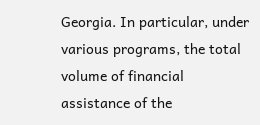Georgia. In particular, under various programs, the total volume of financial assistance of the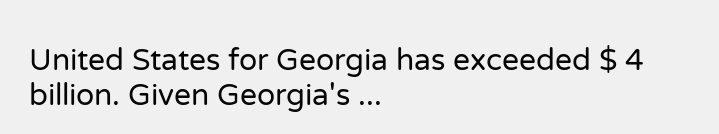United States for Georgia has exceeded $ 4 billion. Given Georgia's ...